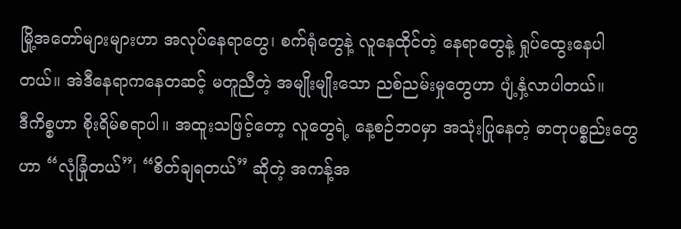မြို့အတော်များများဟာ အလုပ်နေရာတွေ၊ စက်ရုံတွေနဲ့ လူနေထိုင်တဲ့ နေရာတွေနဲ့ ရှုပ်ထွေးနေပါတယ်။ အဲဒီနေရာကနေတဆင့် မတူညီတဲ့ အမျိုးမျိုးသော ညစ်ညမ်းမှုတွေဟာ ပျံ့နှံ့လာပါတယ်။
ဒီကိစ္စဟာ စိုးရိမ်စရာပါ။ အထူးသဖြင့်တော့ လူတွေရဲ့ နေ့စဉ်ဘဝမှာ အသုံးပြုနေတဲ့ ဓာတုပစ္စည်းတွေဟာ “လုံခြုံတယ်”၊ “စိတ်ချရတယ်” ဆိုတဲ့ အကန့်အ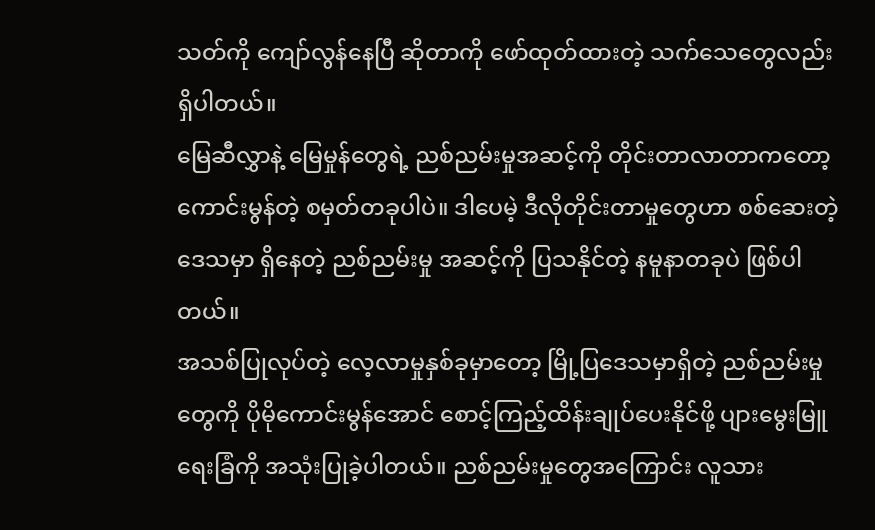သတ်ကို ကျော်လွန်နေပြီ ဆိုတာကို ဖော်ထုတ်ထားတဲ့ သက်သေတွေလည်း ရှိပါတယ်။
မြေဆီလွှာနဲ့ မြေမှုန်တွေရဲ့ ညစ်ညမ်းမှုအဆင့်ကို တိုင်းတာလာတာကတော့ ကောင်းမွန်တဲ့ စမှတ်တခုပါပဲ။ ဒါပေမဲ့ ဒီလိုတိုင်းတာမှုတွေဟာ စစ်ဆေးတဲ့ဒေသမှာ ရှိနေတဲ့ ညစ်ညမ်းမှု အဆင့်ကို ပြသနိုင်တဲ့ နမူနာတခုပဲ ဖြစ်ပါတယ်။
အသစ်ပြုလုပ်တဲ့ လေ့လာမှုနှစ်ခုမှာတော့ မြို့ပြဒေသမှာရှိတဲ့ ညစ်ညမ်းမှုတွေကို ပိုမိုကောင်းမွန်အောင် စောင့်ကြည့်ထိန်းချုပ်ပေးနိုင်ဖို့ ပျားမွေးမြူရေးခြံကို အသုံးပြုခဲ့ပါတယ်။ ညစ်ညမ်းမှုတွေအကြောင်း လူသား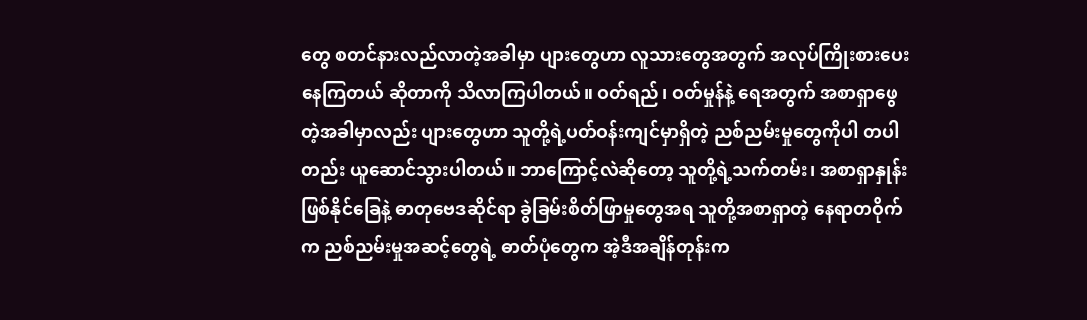တွေ စတင်နားလည်လာတဲ့အခါမှာ ပျားတွေဟာ လူသားတွေအတွက် အလုပ်ကြိုးစားပေးနေကြတယ် ဆိုတာကို သိလာကြပါတယ်။ ဝတ်ရည်၊ ဝတ်မှုန်နဲ့ ရေအတွက် အစာရှာဖွေတဲ့အခါမှာလည်း ပျားတွေဟာ သူတို့ရဲ့ပတ်ဝန်းကျင်မှာရှိတဲ့ ညစ်ညမ်းမှုတွေကိုပါ တပါတည်း ယူဆောင်သွားပါတယ်။ ဘာကြောင့်လဲဆိုတော့ သူတို့ရဲ့သက်တမ်း၊ အစာရှာနှုန်း ဖြစ်နိုင်ခြေနဲ့ ဓာတုဗေဒဆိုင်ရာ ခွဲခြမ်းစိတ်ဖြာမှုတွေအရ သူတို့အစာရှာတဲ့ နေရာတဝိုက်က ညစ်ညမ်းမှုအဆင့်တွေရဲ့ ဓာတ်ပုံတွေက အဲ့ဒီအချိန်တုန်းက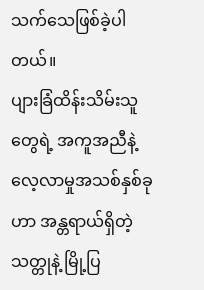သက်သေဖြစ်ခဲ့ပါတယ်။
ပျားခြံထိန်းသိမ်းသူတွေရဲ့ အကူအညီနဲ့ လေ့လာမှုအသစ်နှစ်ခုဟာ အန္တရာယ်ရှိတဲ့ သတ္တုနဲ့ မြို့ပြ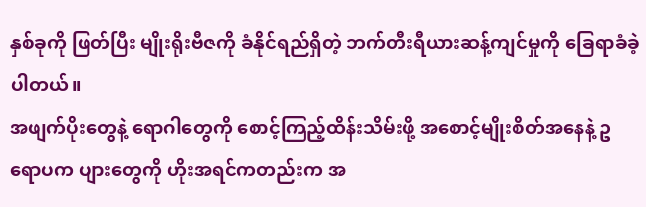နှစ်ခုကို ဖြတ်ပြီး မျိုးရိုးဗီဇကို ခံနိုင်ရည်ရှိတဲ့ ဘက်တီးရီယားဆန့်ကျင်မှုကို ခြေရာခံခဲ့ပါတယ်။
အဖျက်ပိုးတွေနဲ့ ရောဂါတွေကို စောင့်ကြည့်ထိန်းသိမ်းဖို့ အစောင့်မျိုးစိတ်အနေနဲ့ ဥရောပက ပျားတွေကို ဟိုးအရင်ကတည်းက အ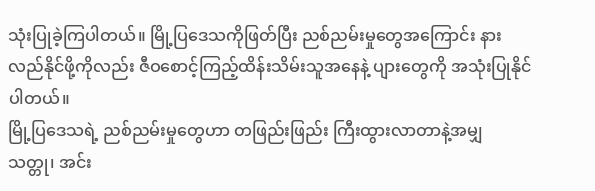သုံးပြုခဲ့ကြပါတယ်။ မြို့ပြဒေသကိုဖြတ်ပြီး ညစ်ညမ်းမှုတွေအကြောင်း နားလည်နိုင်ဖို့ကိုလည်း ဇီဝစောင့်ကြည့်ထိန်းသိမ်းသူအနေနဲ့ ပျားတွေကို အသုံးပြုနိုင်ပါတယ်။
မြို့ပြဒေသရဲ့ ညစ်ညမ်းမှုတွေဟာ တဖြည်းဖြည်း ကြီးထွားလာတာနဲ့အမျှ သတ္တု၊ အင်း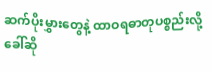ဆက်ပိုးမွှားတွေနဲ့ ထာဝရဓာတုပစ္စည်းလို့ ခေါ်ဆို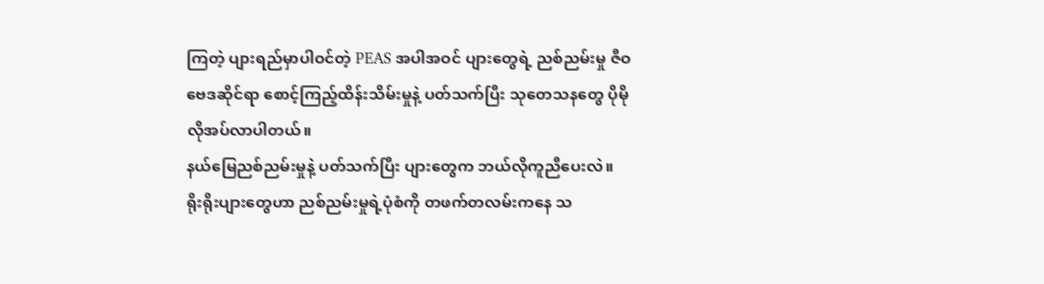ကြတဲ့ ပျားရည်မှာပါဝင်တဲ့ PEAS အပါအဝင် ပျားတွေရဲ့ ညစ်ညမ်းမှု ဇီဝဗေဒဆိုင်ရာ စောင့်ကြည့်ထိန်းသိမ်းမှုနဲ့ ပတ်သက်ပြီး သုတေသနတွေ ပိုမိုလိုအပ်လာပါတယ်။
နယ်မြေညစ်ညမ်းမှုနဲ့ ပတ်သက်ပြီး ပျားတွေက ဘယ်လိုကူညီပေးလဲ။
ရိုးရိုးပျားတွေဟာ ညစ်ညမ်းမှုရဲ့ပုံစံကို တဖက်တလမ်းကနေ သ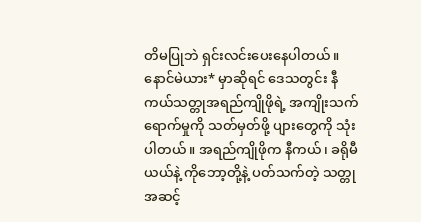တိမပြုဘဲ ရှင်းလင်းပေးနေပါတယ်။ နောင်မဲယား* မှာဆိုရင် ဒေသတွင်း နီကယ်သတ္တုအရည်ကျိုဖိုရဲ့ အကျိုးသက်ရောက်မှုကို သတ်မှတ်ဖို့ ပျားတွေကို သုံးပါတယ်။ အရည်ကျိုဖိုက နီကယ်၊ ခရိုမီယယ်နဲ့ ကိုဘော့တို့နဲ့ ပတ်သက်တဲ့ သတ္တုအဆင့်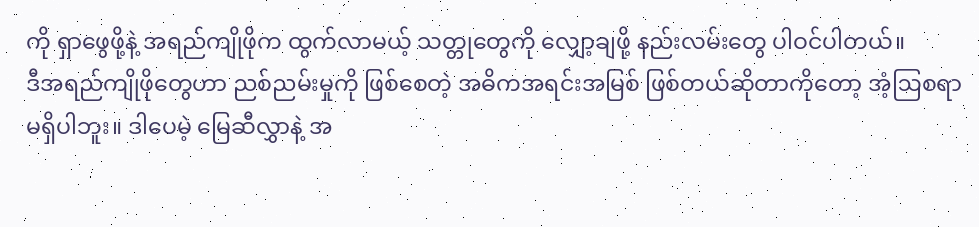ကို ရှာဖွေဖို့နဲ့ အရည်ကျိုဖိုက ထွက်လာမယ့် သတ္တုတွေကို လျှော့ချဖို့ နည်းလမ်းတွေ ပါဝင်ပါတယ်။
ဒီအရည်ကျိုဖိုတွေဟာ ညစ်ညမ်းမှုကို ဖြစ်စေတဲ့ အဓိကအရင်းအမြစ် ဖြစ်တယ်ဆိုတာကိုတော့ အံ့ဩစရာ မရှိပါဘူး။ ဒါပေမဲ့ မြေဆီလွှာနဲ့ အ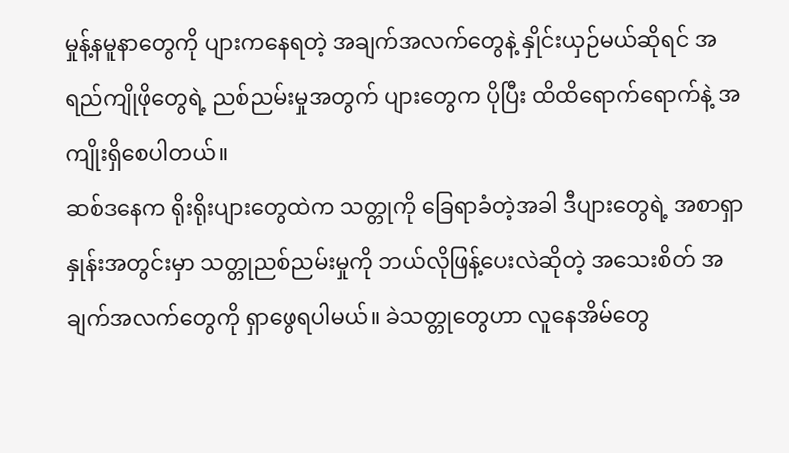မှုန့်နမူနာတွေကို ပျားကနေရတဲ့ အချက်အလက်တွေနဲ့ နှိုင်းယှဉ်မယ်ဆိုရင် အရည်ကျိုဖိုတွေရဲ့ ညစ်ညမ်းမှုအတွက် ပျားတွေက ပိုပြီး ထိထိရောက်ရောက်နဲ့ အကျိုးရှိစေပါတယ်။
ဆစ်ဒနေက ရိုးရိုးပျားတွေထဲက သတ္တုကို ခြေရာခံတဲ့အခါ ဒီပျားတွေရဲ့ အစာရှာနှုန်းအတွင်းမှာ သတ္တုညစ်ညမ်းမှုကို ဘယ်လိုဖြန့်ပေးလဲဆိုတဲ့ အသေးစိတ် အချက်အလက်တွေကို ရှာဖွေရပါမယ်။ ခဲသတ္တုတွေဟာ လူနေအိမ်တွေ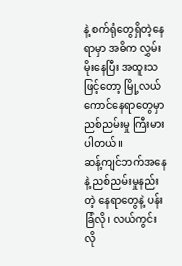နဲ့ စက်ရုံတွေရှိတဲ့နေရာမှာ အဓိက လွှမ်းမိုးနေပြီး အထူးသဖြင့်တော့ မြို့လယ်ကောင်နေရာတွေမှာ ညစ်ညမ်းမှု ကြီးမားပါတယ်။
ဆန့်ကျင်ဘက်အနေနဲ့ ညစ်ညမ်းမှုနည်းတဲ့ နေရာတွေနဲ့ ပန်းခြံလို၊ လယ်ကွင်းလို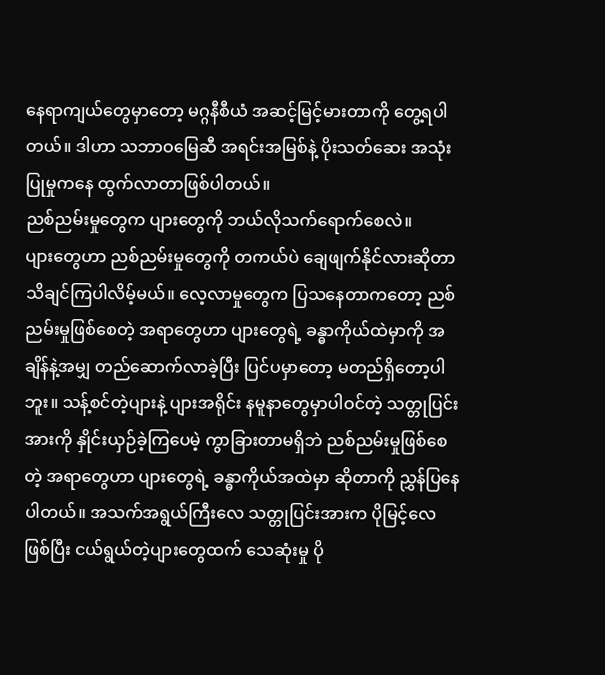နေရာကျယ်တွေမှာတော့ မဂ္ဂနီစီယံ အဆင့်မြင့်မားတာကို တွေ့ရပါတယ်။ ဒါဟာ သဘာဝမြေဆီ အရင်းအမြစ်နဲ့ ပိုးသတ်ဆေး အသုံးပြုမှုကနေ ထွက်လာတာဖြစ်ပါတယ်။
ညစ်ညမ်းမှုတွေက ပျားတွေကို ဘယ်လိုသက်ရောက်စေလဲ။
ပျားတွေဟာ ညစ်ညမ်းမှုတွေကို တကယ်ပဲ ချေဖျက်နိုင်လားဆိုတာ သိချင်ကြပါလိမ့်မယ်။ လေ့လာမှုတွေက ပြသနေတာကတော့ ညစ်ညမ်းမှုဖြစ်စေတဲ့ အရာတွေဟာ ပျားတွေရဲ့ ခန္ဓာကိုယ်ထဲမှာကို အချိန်နဲ့အမျှ တည်ဆောက်လာခဲ့ပြီး ပြင်ပမှာတော့ မတည်ရှိတော့ပါဘူး။ သန့်စင်တဲ့ပျားနဲ့ ပျားအရိုင်း နမူနာတွေမှာပါဝင်တဲ့ သတ္တုပြင်းအားကို နှိုင်းယှဉ်ခဲ့ကြပေမဲ့ ကွာခြားတာမရှိဘဲ ညစ်ညမ်းမှုဖြစ်စေတဲ့ အရာတွေဟာ ပျားတွေရဲ့ ခန္ဓာကိုယ်အထဲမှာ ဆိုတာကို ညွှန်ပြနေပါတယ်။ အသက်အရွယ်ကြီးလေ သတ္တုပြင်းအားက ပိုမြင့်လေဖြစ်ပြီး ငယ်ရွယ်တဲ့ပျားတွေထက် သေဆုံးမှု ပို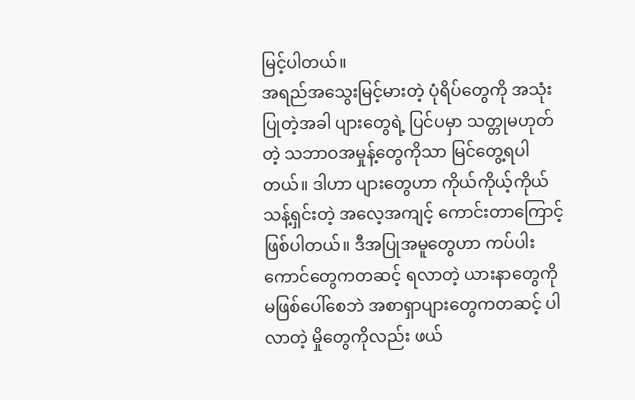မြင့်ပါတယ်။
အရည်အသွေးမြင့်မားတဲ့ ပုံရိပ်တွေကို အသုံးပြုတဲ့အခါ ပျားတွေရဲ့ ပြင်ပမှာ သတ္တုမဟုတ်တဲ့ သဘာဝအမှုန့်တွေကိုသာ မြင်တွေ့ရပါတယ်။ ဒါဟာ ပျားတွေဟာ ကိုယ်ကိုယ့်ကိုယ် သန့်ရှင်းတဲ့ အလေ့အကျင့် ကောင်းတာကြောင့် ဖြစ်ပါတယ်။ ဒီအပြုအမူတွေဟာ ကပ်ပါးကောင်တွေကတဆင့် ရလာတဲ့ ယားနာတွေကို မဖြစ်ပေါ်စေဘဲ အစာရှာပျားတွေကတဆင့် ပါလာတဲ့ မှိုတွေကိုလည်း ဖယ်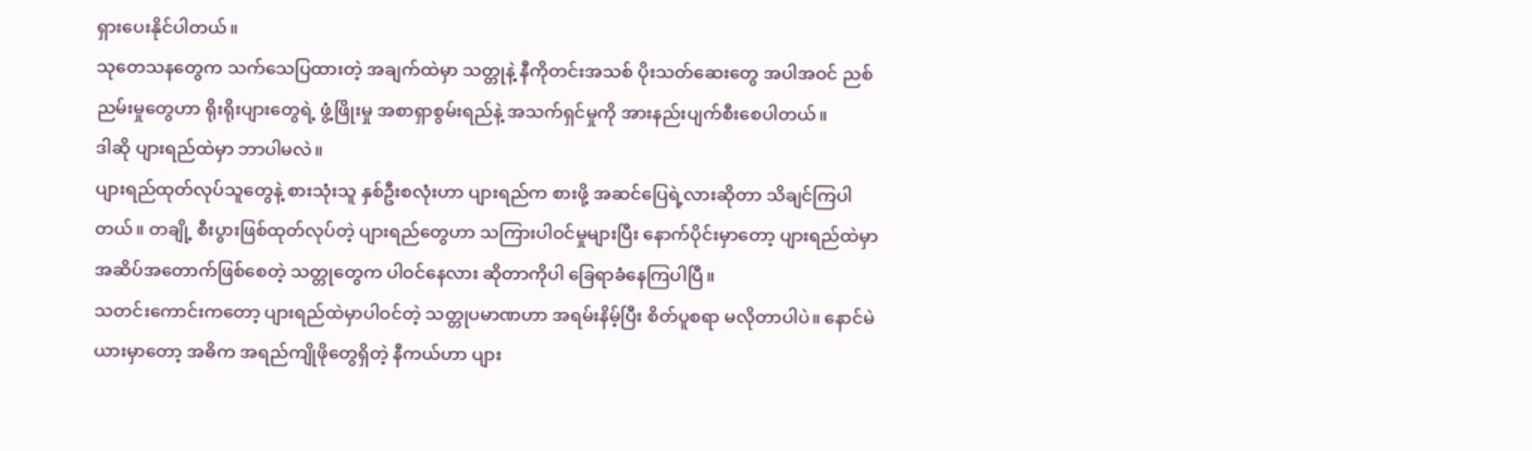ရှားပေးနိုင်ပါတယ်။
သုတေသနတွေက သက်သေပြထားတဲ့ အချက်ထဲမှာ သတ္တုနဲ့ နီကိုတင်းအသစ် ပိုးသတ်ဆေးတွေ အပါအဝင် ညစ်ညမ်းမှုတွေဟာ ရိုးရိုးပျားတွေရဲ့ ဖွံ့ဖြိုးမှု အစာရှာစွမ်းရည်နဲ့ အသက်ရှင်မှုကို အားနည်းပျက်စီးစေပါတယ်။
ဒါဆို ပျားရည်ထဲမှာ ဘာပါမလဲ။
ပျားရည်ထုတ်လုပ်သူတွေနဲ့ စားသုံးသူ နှစ်ဦးစလုံးဟာ ပျားရည်က စားဖို့ အဆင်ပြေရဲ့လားဆိုတာ သိချင်ကြပါတယ်။ တချို့ စီးပွားဖြစ်ထုတ်လုပ်တဲ့ ပျားရည်တွေဟာ သကြားပါဝင်မှုများပြီး နောက်ပိုင်းမှာတော့ ပျားရည်ထဲမှာ အဆိပ်အတောက်ဖြစ်စေတဲ့ သတ္တုတွေက ပါဝင်နေလား ဆိုတာကိုပါ ခြေရာခံနေကြပါပြီ။
သတင်းကောင်းကတော့ ပျားရည်ထဲမှာပါဝင်တဲ့ သတ္တုပမာဏဟာ အရမ်းနိမ့်ပြီး စိတ်ပူစရာ မလိုတာပါပဲ။ နောင်မဲယားမှာတော့ အဓိက အရည်ကျိုဖိုတွေရှိတဲ့ နီကယ်ဟာ ပျား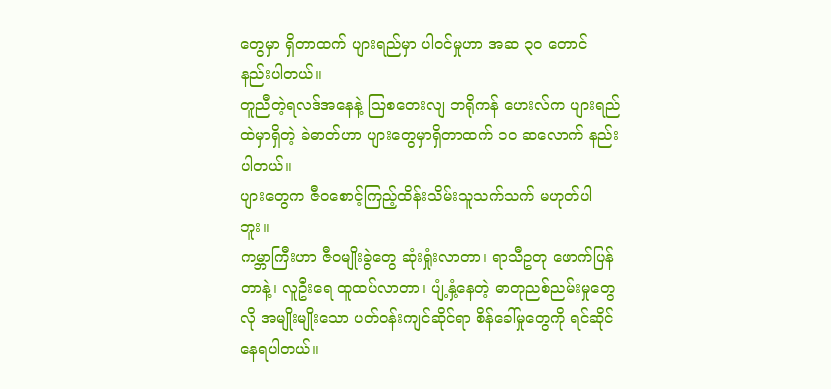တွေမှာ ရှိတာထက် ပျားရည်မှာ ပါဝင်မှုဟာ အဆ ၃၀ တောင် နည်းပါတယ်။
တူညီတဲ့ရလဒ်အနေနဲ့ ဩစတေးလျ ဘရိုကန် ဟေးလ်က ပျားရည်ထဲမှာရှိတဲ့ ခဲဓာတ်ဟာ ပျားတွေမှာရှိတာထက် ၁၀ ဆလောက် နည်းပါတယ်။
ပျားတွေက ဇီဝစောင့်ကြည့်ထိန်းသိမ်းသူသက်သက် မဟုတ်ပါဘူး။
ကမ္ဘာကြီးဟာ ဇီဝမျိုးခွဲတွေ ဆုံးရှုံးလာတာ၊ ရာသီဥတု ဖောက်ပြန်တာနဲ့၊ လူဦးရေ ထူထပ်လာတာ၊ ပျံ့နှံ့နေတဲ့ ဓာတုညစ်ညမ်းမှုတွေလို အမျိုးမျိုးသော ပတ်ဝန်းကျင်ဆိုင်ရာ စိန်ခေါ်မှုတွေကို ရင်ဆိုင်နေရပါတယ်။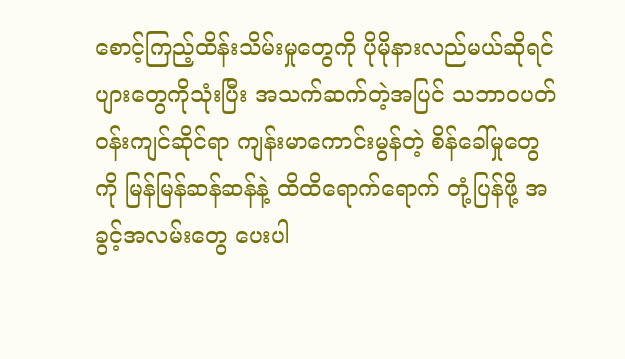စောင့်ကြည့်ထိန်းသိမ်းမှုတွေကို ပိုမိုနားလည်မယ်ဆိုရင် ပျားတွေကိုသုံးပြီး အသက်ဆက်တဲ့အပြင် သဘာဝပတ်ဝန်းကျင်ဆိုင်ရာ ကျန်းမာကောင်းမွန်တဲ့ စိန်ခေါ်မှုတွေကို မြန်မြန်ဆန်ဆန်နဲ့ ထိထိရောက်ရောက် တုံ့ပြန်ဖို့ အခွင့်အလမ်းတွေ ပေးပါ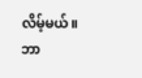လိမ့်မယ်။
ဘာ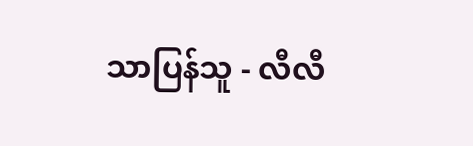သာပြန်သူ - လီလီ